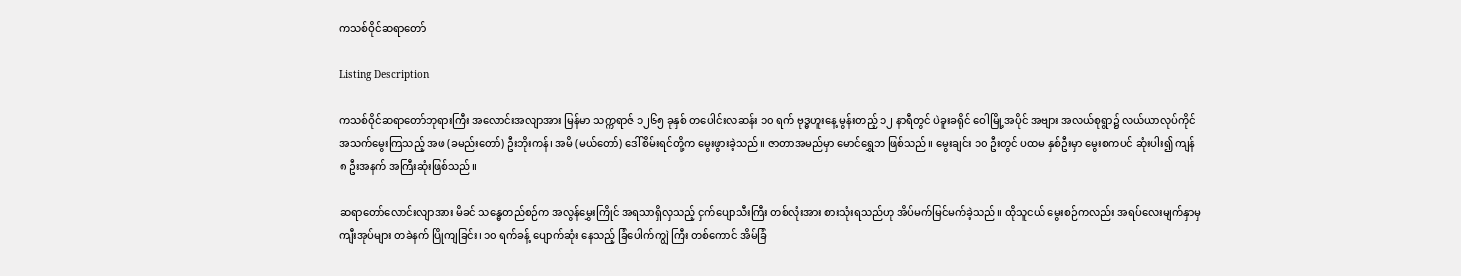ကသစ်ဝိုင်ဆရာတော်

Listing Description

ကသစ်ဝိုင်ဆရာတော်ဘုရားကြီး အလောင်းအလျာအား မြန်မာ သက္ကရာဇ် ၁၂၆၅ ခုနှစ် တပေါင်းလဆန်း ၁၀ ရက် ဗုဒ္ဓဟူးနေ့ မွန်းတည့် ၁၂ နာရီတွင် ပဲခူးခရိုင် ဝေါမြို့အပိုင် အဗျား အလယ်စုရွာ၌ လယ်ယာလုပ်ကိုင် အသက်မွေးကြသည့် အဖ (ခမည်းတော်) ဦးဘိုးကန်၊ အမိ (မယ်တော်) ဒေါ်စိမ်းရင်တို့က မွေးဖွားခဲ့သည်။ ဇာတာအမည်မှာ မောင်ရွှေဘ ဖြစ်သည်။ မွေးချင်း ၁၀ ဦးတွင် ပထမ နှစ်ဦးမှာ မွေးစကပင် ဆုံးပါး၍ ကျန် ၈ ဦးအနက် အကြီးဆုံးဖြစ်သည်။

ဆရာတော်လောင်းလျာအား မိခင် သန္ဓေတည်စဉ်က အလွန်မွှေးကြိုင် အရသာရှိလှသည့် ငှက်ပျောသီးကြီး တစ်လုံးအား စားသုံးရသည်ဟု အိပ်မက်မြင်မက်ခဲ့သည်။ ထိုသူငယ် မွေးစဉ်ကလည်း အရပ်လေးမျက်နှာမှ ကျီးအုပ်များ တခဲနက် ပြိုကျခြင်း၊ ၁၀ ရက်ခန့် ပျောက်ဆုံး နေသည့် ခြံပေါက်ကျွဲ ကြီး တစ်ကောင် အိမ်ခြံ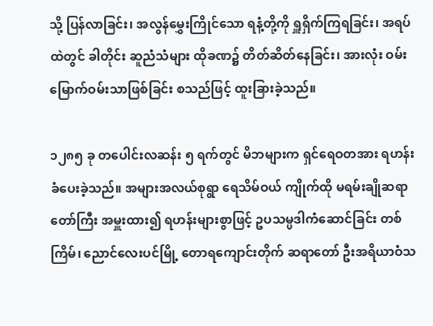သို့ ပြန်လာခြင်း၊ အလွန်မွှေးကြိုင်သော ရနံ့တို့ကို ရှူရှိက်ကြရခြင်း၊ အရပ်ထဲတွင် ခါတိုင်း ဆူညံသံများ ထိုခဏ၌ တိတ်ဆိတ်နေခြင်း၊ အားလုံး ဝမ်းမြောက်ဝမ်းသာဖြစ်ခြင်း စသည်ဖြင့် ထူးခြားခဲ့သည်။

၁၂၈၅ ခု တပေါင်းလဆန်း ၅ ရက်တွင် မိဘများက ရှင်ရေဝတအား ရဟန်းခံပေးခဲ့သည်။ အများအလယ်စုရွာ ရေသိမ်ဝယ် ကျိုက်ထို မရမ်းချိုဆရာတော်ကြီး အမှူးထား၍ ရဟန်းများစွာဖြင့် ဥပသမ္ပဒါကံဆောင်ခြင်း တစ်ကြိမ်၊ ညောင်လေးပင်မြို့ တောရကျောင်းတိုက် ဆရာတော် ဦးအရိယာဝံသ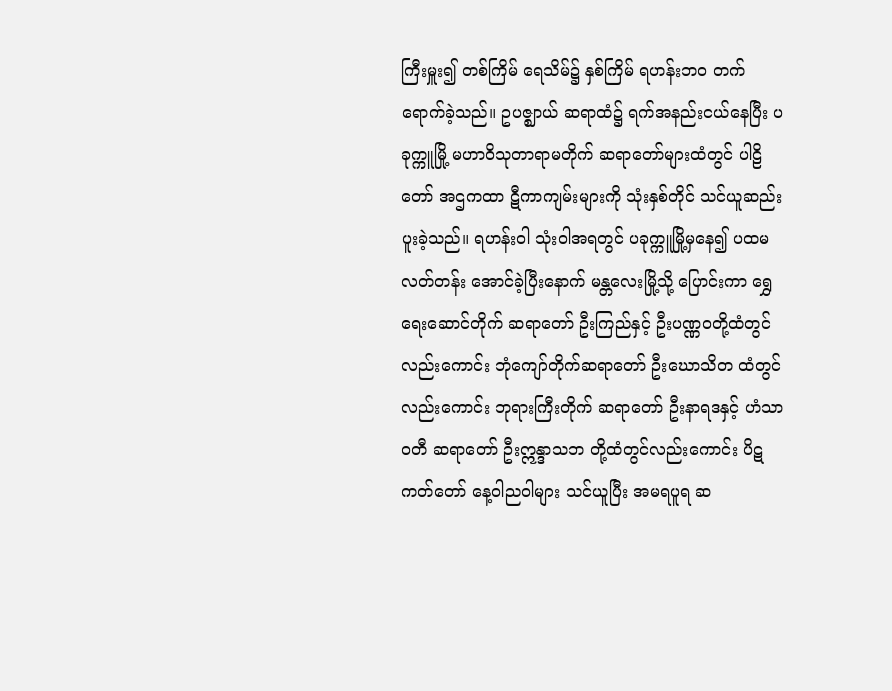ကြီးမှူး၍ တစ်ကြိမ် ရေသိမ်၌ နှစ်ကြိမ် ရဟန်းဘဝ တက်ရောက်ခဲ့သည်။ ဥပဇ္ဈာယ် ဆရာထံ၌ ရက်အနည်းငယ်နေပြီး ပခုက္ကူမြို့ မဟာဝိသုတာရာမတိုက် ဆရာတော်များထံတွင် ပါဠိတော် အဌကထာ ဋီကာကျမ်းများကို သုံးနှစ်တိုင် သင်ယူဆည်းပူးခဲ့သည်။ ရဟန်းဝါ သုံးဝါအရတွင် ပခုက္ကူမြို့မှနေ၍ ပထမလတ်တန်း အောင်ခဲ့ပြီးနောက် မန္တလေးမြို့သို့ ပြောင်းကာ ရွှေရေးဆောင်တိုက် ဆရာတော် ဦးကြည်နှင့် ဦးပဏ္ဏဝတို့ထံတွင်လည်းကောင်း ဘုံကျော်တိုက်ဆရာတော် ဦးဃောသိတ ထံတွင်လည်းကောင်း ဘုရားကြီးတိုက် ဆရာတော် ဦးနာရဒနှင့် ဟံသာဝတီ ဆရာတော် ဦးဣန္ဒာသဘ တို့ထံတွင်လည်းကောင်း ပိဋကတ်တော် နေ့ဝါညဝါများ သင်ယူပြီး အမရပူရ ဆ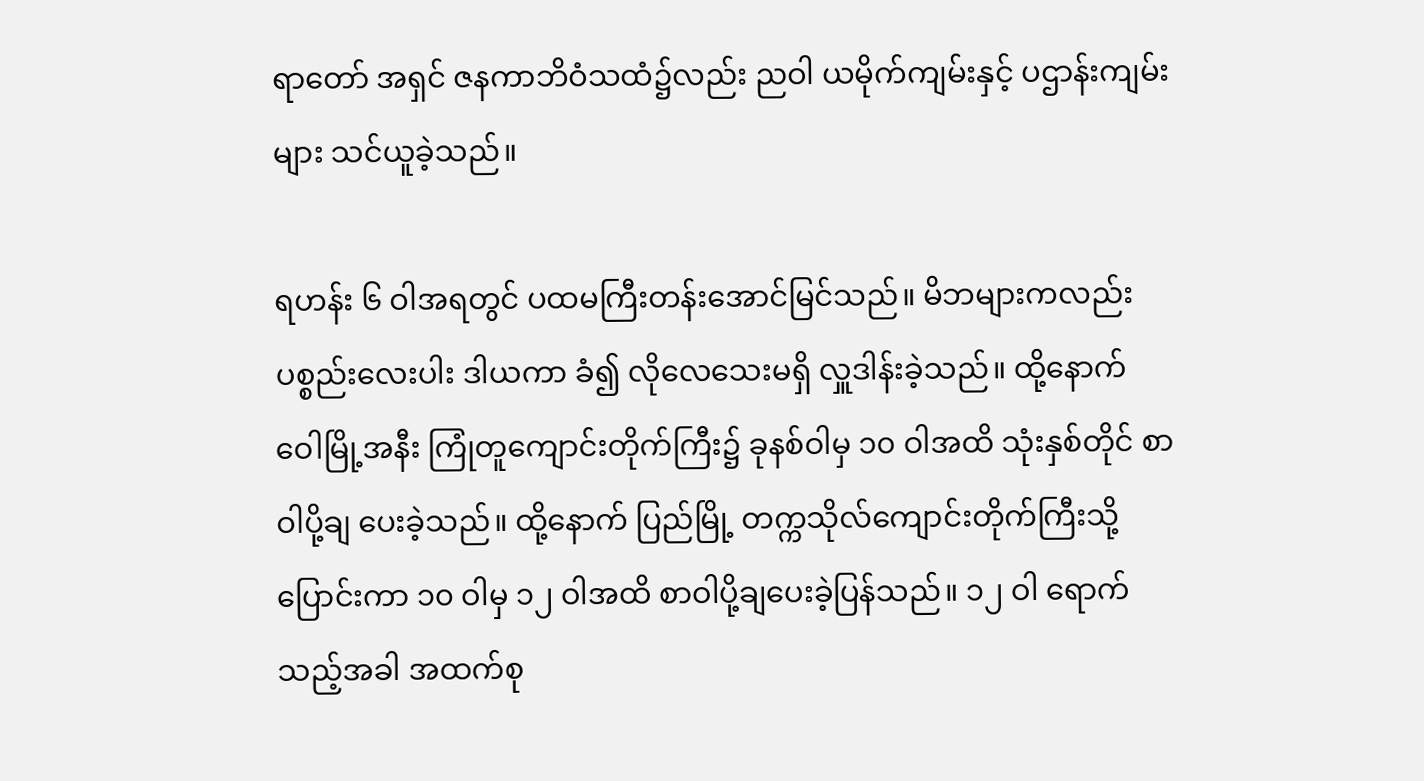ရာတော် အရှင် ဇနကာဘိဝံသထံ၌လည်း ညဝါ ယမိုက်ကျမ်းနှင့် ပဌာန်းကျမ်းများ သင်ယူခဲ့သည်။

ရဟန်း ၆ ဝါအရတွင် ပထမကြီးတန်းအောင်မြင်သည်။ မိဘများကလည်း ပစ္စည်းလေးပါး ဒါယကာ ခံ၍ လိုလေသေးမရှိ လှူဒါန်းခဲ့သည်။ ထို့နောက် ဝေါမြို့အနီး ကြုံတူကျောင်းတိုက်ကြီး၌ ခုနစ်ဝါမှ ၁၀ ဝါအထိ သုံးနှစ်တိုင် စာဝါပို့ချ ပေးခဲ့သည်။ ထို့နောက် ပြည်မြို့ တက္ကသိုလ်ကျောင်းတိုက်ကြီးသို့ ပြောင်းကာ ၁၀ ဝါမှ ၁၂ ဝါအထိ စာဝါပို့ချပေးခဲ့ပြန်သည်။ ၁၂ ဝါ ရောက်သည့်အခါ အထက်စု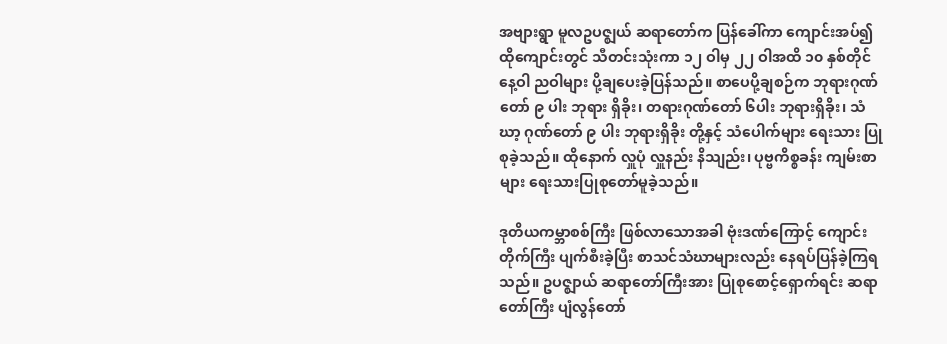အဗျားရွာ မူလဥပဇ္ဈယ် ဆရာတော်က ပြန်ခေါ်ကာ ကျောင်းအပ်၍ ထိုကျောင်းတွင် သီတင်းသုံးကာ ၁၂ ဝါမှ ၂၂ ဝါအထိ ၁၀ နှစ်တိုင် နေ့ဝါ ညဝါများ ပို့ချပေးခဲ့ပြန်သည်။ စာပေပို့ချစဉ်က ဘုရားဂုဏ်တော် ၉ ပါး ဘုရား ရှိခိုး၊ တရားဂုဏ်တော် ၆ပါး ဘုရားရှိခိုး၊ သံဃာ့ ဂုဏ်တော် ၉ ပါး ဘုရားရှိခိုး တို့နှင့် သံပေါက်များ ရေးသား ပြုစုခဲ့သည်။ ထိုနောက် လှူပုံ လှူနည်း နိသျည်း၊ ပုဗ္ဗကိစ္စခန်း ကျမ်းစာများ ရေးသားပြုစုတော်မူခဲ့သည်။

ဒုတိယကမ္ဘာစစ်ကြီး ဖြစ်လာသောအခါ ဗုံးဒဏ်ကြောင့် ကျောင်းတိုက်ကြီး ပျက်စီးခဲ့ပြီး စာသင်သံဃာများလည်း နေရပ်ပြန်ခဲ့ကြရသည်။ ဥပဇ္ဈာယ် ဆရာတော်ကြီးအား ပြုစုစောင့်ရှောက်ရင်း ဆရာတော်ကြီး ပျံလွန်တော်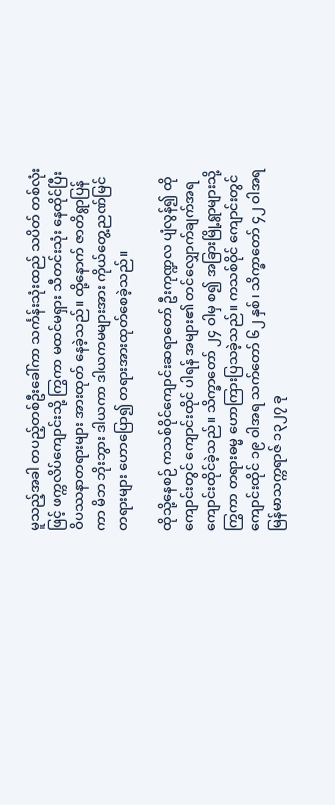မူသည့်အခါ တပည့်တစ်ဦးခေါ်ကာ သင်္ကန်းသုံးထည် သပိတ် တစ်လုံးဖြင့် ဖက္ကလိပ်ကျောင်းသို့ ကြွကာ မထင်မရှား သီတင်းသုံး နေထိုင်ပြီး ဝိပဿနာတရားများ အားထုတ် နေခဲ့သည်။ ထို့နောက် ဇာတိရွာပြန်ကာ မိဘ ဘိုးဘွား ဒါယကာ ဒါယကမများအား ကိုယ်တွေ့ညဏ်မြင် တရားများ ဟောပြော၍ တရားအားထုတ်စေခဲ့သည်။

ထိုသို့နေစဉ် ကသစ်ဝိုင်ကျောင်းဆရာတော် ဦးကုဏ္ဍလ ပျံလွန်၍ ထိုကျောင်းတွင် ကျောင်းထိုင် ပါရန် အများ၏ တင်လျှောက်ချက်အရ ကျောင်းထိုင်ခဲ့သည်။ သိက္ခာတော် ၂၄ ဝါမှ စ၍ အခြားမြို့ရွာများသို့ ကြွကာ တရားဓမ္မ ဟောကြားပြသခဲ့သည်။ ကသစ်ဝိုင် ကျောင်းတွင် ကျောင်းထိုင် ၁၉ ဝါအရ သက်တော် ၆၂ နှစ်၊ သိက္ခာတော် ၄၂ ဝါအရ မြန်မာသက္ကရာဇ် ၁၃၂၇ ခု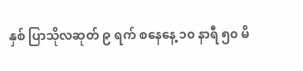နှစ် ပြာသိုလဆုတ် ၉ ရက် စနေနေ့ ၁၀ နာရီ ၅၀ မိ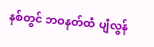နစ်တွင် ဘဝနတ်ထံ ပျံလွန်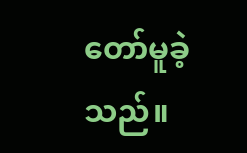တော်မူခဲ့သည်။